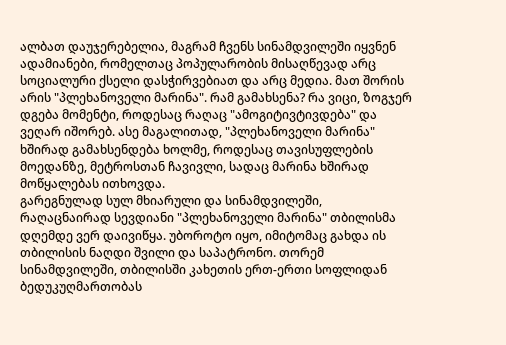ალბათ დაუჯერებელია, მაგრამ ჩვენს სინამდვილეში იყვნენ ადამიანები, რომელთაც პოპულარობის მისაღწევად არც სოციალური ქსელი დასჭირვებიათ და არც მედია. მათ შორის არის "პლეხანოველი მარინა". რამ გამახსენა? რა ვიცი, ზოგჯერ დგება მომენტი, როდესაც რაღაც "ამოგიტივტივდება" და ვეღარ იშორებ. ასე მაგალითად, "პლეხანოველი მარინა" ხშირად გამახსენდება ხოლმე, როდესაც თავისუფლების მოედანზე, მეტროსთან ჩავივლი, სადაც მარინა ხშირად მოწყალებას ითხოვდა.
გარეგნულად სულ მხიარული და სინამდვილეში, რაღაცნაირად სევდიანი "პლეხანოველი მარინა" თბილისმა დღემდე ვერ დაივიწყა. უბოროტო იყო, იმიტომაც გახდა ის თბილისის ნაღდი შვილი და საპატრონო. თორემ სინამდვილეში, თბილისში კახეთის ერთ-ერთი სოფლიდან ბედუკუღმართობას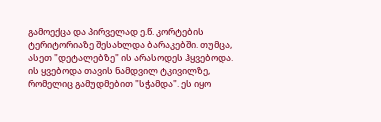გამოექცა და პირველად ე.წ. კორტების ტერიტორიაზე შესახლდა ბარაკებში. თუმცა, ასეთ "დეტალებზე" ის არასოდეს ჰყვებოდა.
ის ყვებოდა თავის ნამდვილ ტკივილზე, რომელიც გამუდმებით "სჭამდა". ეს იყო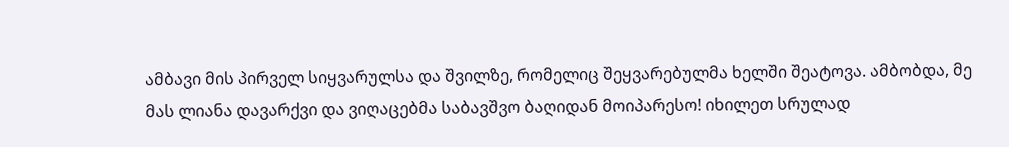ამბავი მის პირველ სიყვარულსა და შვილზე, რომელიც შეყვარებულმა ხელში შეატოვა. ამბობდა, მე მას ლიანა დავარქვი და ვიღაცებმა საბავშვო ბაღიდან მოიპარესო! იხილეთ სრულად